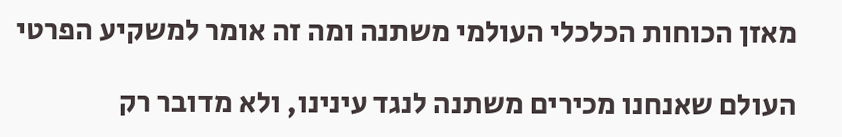מאזן הכוחות הכלכלי העולמי משתנה ומה זה אומר למשקיע הפרטי

העולם שאנחנו מכירים משתנה לנגד עינינו, ולא מדובר רק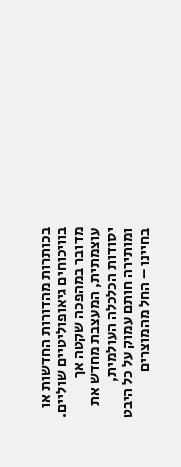בכותרות מהדורות החדשות או בוויכוחים גיאופוליטיים שוליים. מדובר במהפכה שקטה אך עוצמתית, המעצבת מחדש את יסודות הכלכלה העולמית, ומותירה חותם עמוק על כל היבט בחיינו – החל מהמוצרים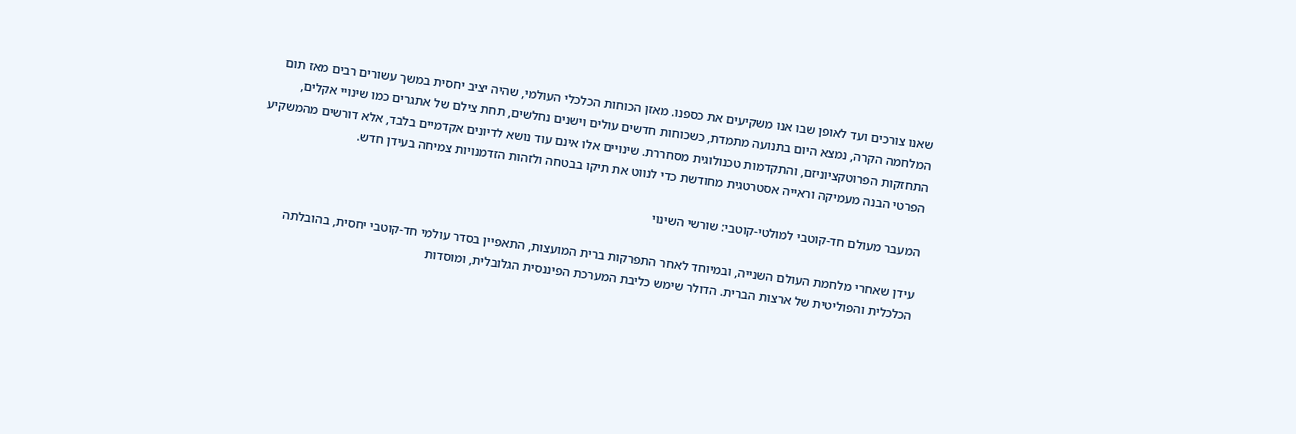שאנו צורכים ועד לאופן שבו אנו משקיעים את כספנו. מאזן הכוחות הכלכלי העולמי, שהיה יציב יחסית במשך עשורים רבים מאז תום המלחמה הקרה, נמצא היום בתנועה מתמדת, כשכוחות חדשים עולים וישנים נחלשים, תחת צילם של אתגרים כמו שינויי אקלים, התחזקות הפרוטקציוניזם, והתקדמות טכנולוגית מסחררת. שינויים אלו אינם עוד נושא לדיונים אקדמיים בלבד, אלא דורשים מהמשקיע הפרטי הבנה מעמיקה וראייה אסטרטגית מחודשת כדי לנווט את תיקו בבטחה ולזהות הזדמנויות צמיחה בעידן חדש.

המעבר מעולם חד-קוטבי למולטי-קוטבי: שורשי השינוי

עידן שאחרי מלחמת העולם השנייה, ובמיוחד לאחר התפרקות ברית המועצות, התאפיין בסדר עולמי חד-קוטבי יחסית, בהובלתה הכלכלית והפוליטית של ארצות הברית. הדולר שימש כליבת המערכת הפיננסית הגלובלית, ומוסדות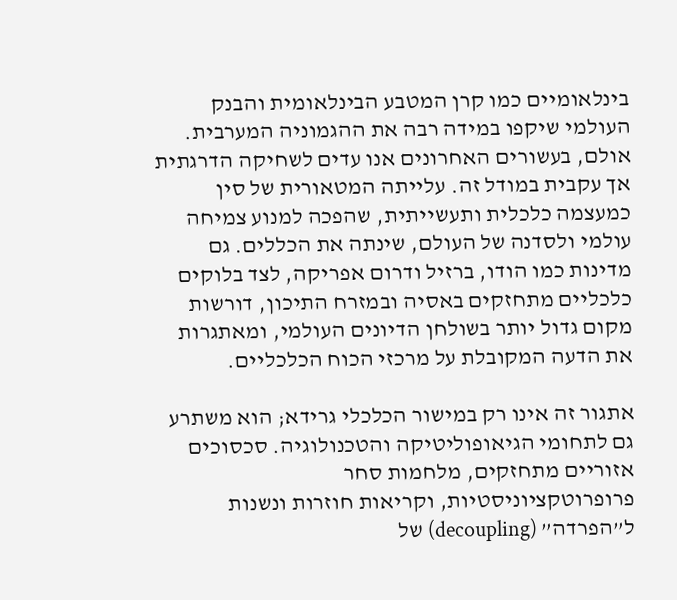בינלאומיים כמו קרן המטבע הבינלאומית והבנק העולמי שיקפו במידה רבה את ההגמוניה המערבית. אולם, בעשורים האחרונים אנו עדים לשחיקה הדרגתית אך עקבית במודל זה. עלייתה המטאורית של סין כמעצמה כלכלית ותעשייתית, שהפכה למנוע צמיחה עולמי ולסדנה של העולם, שינתה את הכללים. גם מדינות כמו הודו, ברזיל ודרום אפריקה, לצד בלוקים כלכליים מתחזקים באסיה ובמזרח התיכון, דורשות מקום גדול יותר בשולחן הדיונים העולמי, ומאתגרות את הדעה המקובלת על מרכזי הכוח הכלכליים.

אתגור זה אינו רק במישור הכלכלי גרידא; הוא משתרע גם לתחומי הגיאופוליטיקה והטכנולוגיה. סכסוכים אזוריים מתחזקים, מלחמות סחר פרופרוטקציוניסטיות, וקריאות חוזרות ונשנות ל”הפרדה” (decoupling) של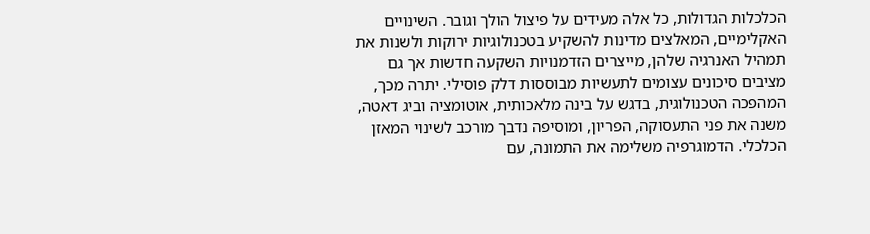הכלכלות הגדולות, כל אלה מעידים על פיצול הולך וגובר. השינויים האקלימיים, המאלצים מדינות להשקיע בטכנולוגיות ירוקות ולשנות את תמהיל האנרגיה שלהן, מייצרים הזדמנויות השקעה חדשות אך גם מציבים סיכונים עצומים לתעשיות מבוססות דלק פוסילי. יתרה מכך, המהפכה הטכנולוגית, בדגש על בינה מלאכותית, אוטומציה וביג דאטה, משנה את פני התעסוקה, הפריון, ומוסיפה נדבך מורכב לשינוי המאזן הכלכלי. הדמוגרפיה משלימה את התמונה, עם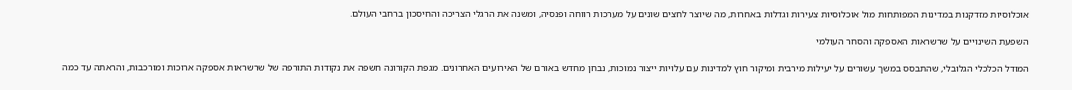אוכלוסיות מזדקנות במדינות המפותחות מול אוכלוסיות צעירות וגדלות באחרות, מה שיוצר לחצים שונים על מערכות רווחה ופנסיה, ומשנה את הרגלי הצריכה והחיסכון ברחבי העולם.

השפעת השינויים על שרשראות האספקה והסחר העולמי

המודל הכלכלי הגלובלי, שהתבסס במשך עשורים על יעילות מירבית ומיקור חוץ למדינות עם עלויות ייצור נמוכות, נבחן מחדש באורם של האירועים האחרונים. מגפת הקורונה חשפה את נקודות התורפה של שרשראות אספקה ארוכות ומורכבות, והראתה עד כמה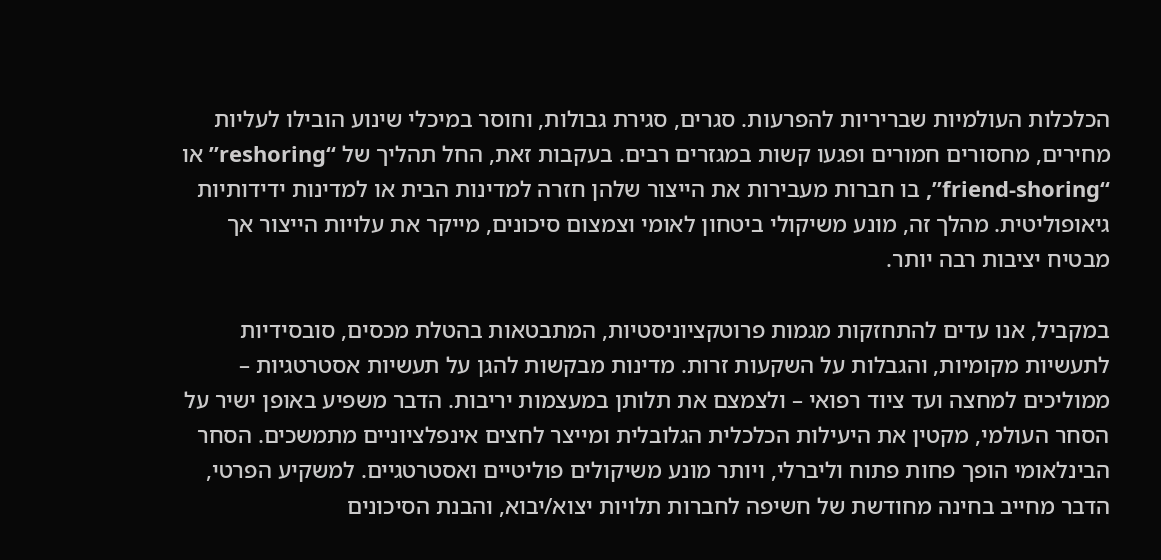הכלכלות העולמיות שבריריות להפרעות. סגרים, סגירת גבולות, וחוסר במיכלי שינוע הובילו לעליות מחירים, מחסורים חמורים ופגעו קשות במגזרים רבים. בעקבות זאת, החל תהליך של “reshoring” או “friend-shoring”, בו חברות מעבירות את הייצור שלהן חזרה למדינות הבית או למדינות ידידותיות גיאופוליטית. מהלך זה, מונע משיקולי ביטחון לאומי וצמצום סיכונים, מייקר את עלויות הייצור אך מבטיח יציבות רבה יותר.

במקביל, אנו עדים להתחזקות מגמות פרוטקציוניסטיות, המתבטאות בהטלת מכסים, סובסידיות לתעשיות מקומיות, והגבלות על השקעות זרות. מדינות מבקשות להגן על תעשיות אסטרטגיות – ממוליכים למחצה ועד ציוד רפואי – ולצמצם את תלותן במעצמות יריבות. הדבר משפיע באופן ישיר על הסחר העולמי, מקטין את היעילות הכלכלית הגלובלית ומייצר לחצים אינפלציוניים מתמשכים. הסחר הבינלאומי הופך פחות פתוח וליברלי, ויותר מונע משיקולים פוליטיים ואסטרטגיים. למשקיע הפרטי, הדבר מחייב בחינה מחודשת של חשיפה לחברות תלויות יצוא/יבוא, והבנת הסיכונים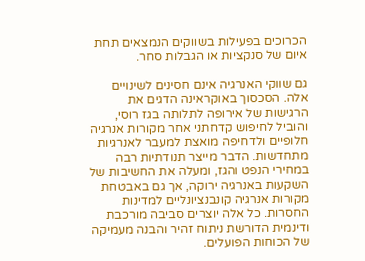הכרוכים בפעילות בשווקים הנמצאים תחת איום של סנקציות או הגבלות סחר.

גם שווקי האנרגיה אינם חסינים לשינויים אלה. הסכסוך באוקראינה הדגים את הרגישות של אירופה לתלותה בגז רוסי, והוביל לחיפוש קדחתני אחר מקורות אנרגיה חלופיים ולדחיפה מואצת למעבר לאנרגיות מתחדשות. הדבר מייצר תנודתיות רבה במחירי הנפט והגז, ומעלה את החשיבות של השקעות באנרגיה ירוקה, אך גם באבטחת מקורות אנרגיה קונבנציונליים למדינות החסרות. כל אלה יוצרים סביבה מורכבת ודינמית הדורשת ניתוח זהיר והבנה מעמיקה של הכוחות הפועלים.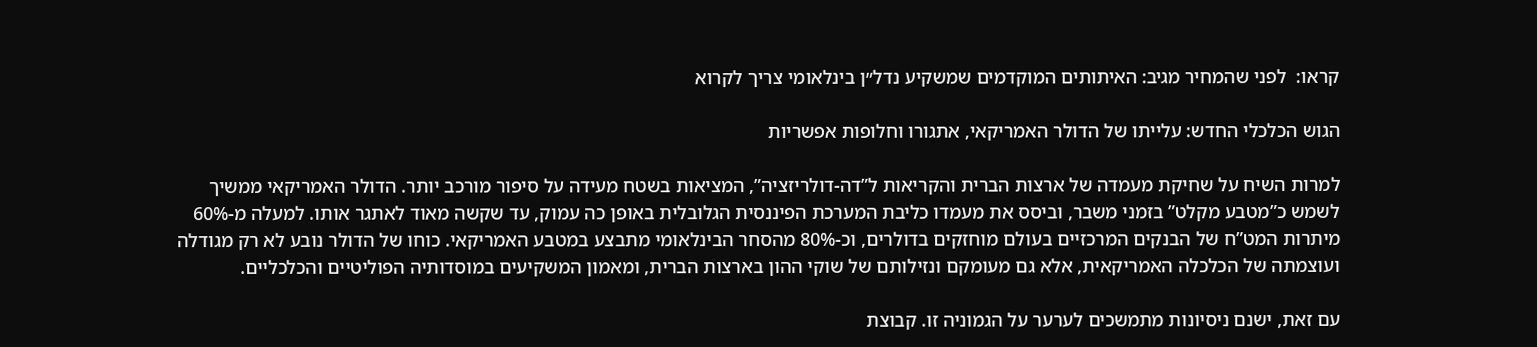קראו:  לפני שהמחיר מגיב: האיתותים המוקדמים שמשקיע נדל״ן בינלאומי צריך לקרוא

הגוש הכלכלי החדש: עלייתו של הדולר האמריקאי, אתגורו וחלופות אפשריות

למרות השיח על שחיקת מעמדה של ארצות הברית והקריאות ל”דה-דולריזציה”, המציאות בשטח מעידה על סיפור מורכב יותר. הדולר האמריקאי ממשיך לשמש כ”מטבע מקלט” בזמני משבר, וביסס את מעמדו כליבת המערכת הפיננסית הגלובלית באופן כה עמוק, עד שקשה מאוד לאתגר אותו. למעלה מ-60% מיתרות המט”ח של הבנקים המרכזיים בעולם מוחזקים בדולרים, וכ-80% מהסחר הבינלאומי מתבצע במטבע האמריקאי. כוחו של הדולר נובע לא רק מגודלה ועוצמתה של הכלכלה האמריקאית, אלא גם מעומקם ונזילותם של שוקי ההון בארצות הברית, ומאמון המשקיעים במוסדותיה הפוליטיים והכלכליים.

עם זאת, ישנם ניסיונות מתמשכים לערער על הגמוניה זו. קבוצת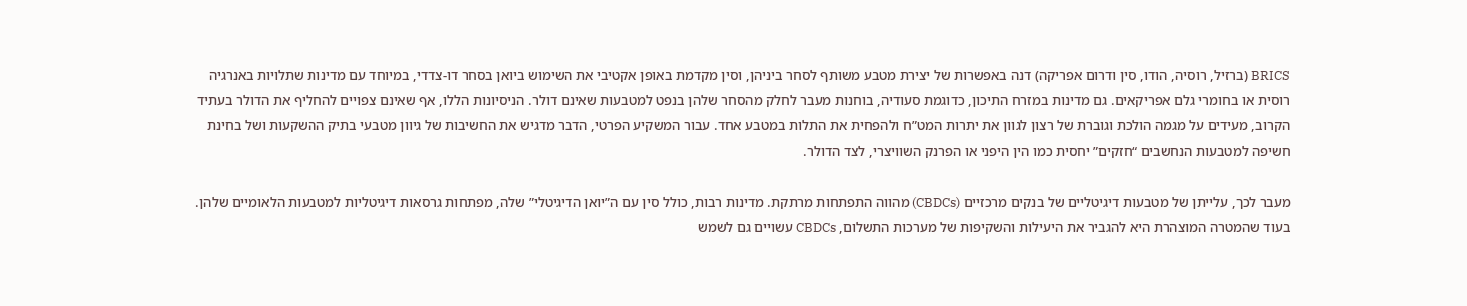BRICS (ברזיל, רוסיה, הודו, סין ודרום אפריקה) דנה באפשרות של יצירת מטבע משותף לסחר ביניהן, וסין מקדמת באופן אקטיבי את השימוש ביואן בסחר דו-צדדי, במיוחד עם מדינות שתלויות באנרגיה רוסית או בחומרי גלם אפריקאים. גם מדינות במזרח התיכון, כדוגמת סעודיה, בוחנות מעבר לחלק מהסחר שלהן בנפט למטבעות שאינם דולר. הניסיונות הללו, אף שאינם צפויים להחליף את הדולר בעתיד הקרוב, מעידים על מגמה הולכת וגוברת של רצון לגוון את יתרות המט”ח ולהפחית את התלות במטבע אחד. עבור המשקיע הפרטי, הדבר מדגיש את החשיבות של גיוון מטבעי בתיק ההשקעות ושל בחינת חשיפה למטבעות הנחשבים “חזקים” יחסית כמו הין היפני או הפרנק השוויצרי, לצד הדולר.

מעבר לכך, עלייתן של מטבעות דיגיטליים של בנקים מרכזיים (CBDCs) מהווה התפתחות מרתקת. מדינות רבות, כולל סין עם ה”יואן הדיגיטלי” שלה, מפתחות גרסאות דיגיטליות למטבעות הלאומיים שלהן. בעוד שהמטרה המוצהרת היא להגביר את היעילות והשקיפות של מערכות התשלום, CBDCs עשויים גם לשמש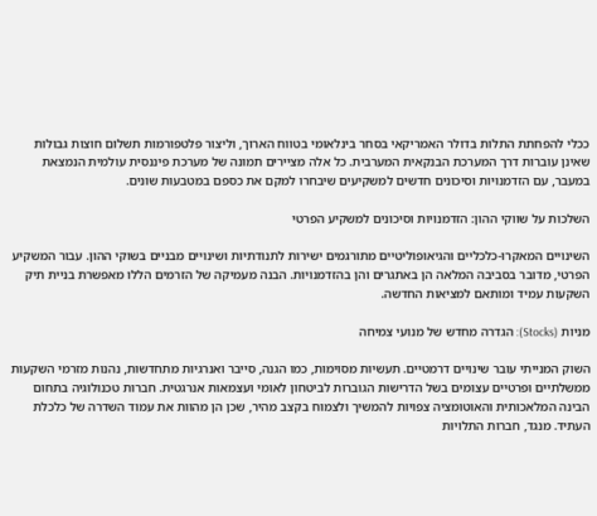ככלי להפחתת התלות בדולר האמריקאי בסחר בינלאומי בטווח הארוך, וליצור פלטפורמות תשלום חוצות גבולות שאינן עוברות דרך המערכת הבנקאית המערבית. כל אלה מציירים תמונה של מערכת פיננסית עולמית הנמצאת במעבר, עם הזדמנויות וסיכונים חדשים למשקיעים שיבחרו למקם את כספם במטבעות שונים.

השלכות על שווקי ההון: הזדמנויות וסיכונים למשקיע הפרטי

השינויים המאקרו-כלכליים והגיאופוליטיים מתורגמים ישירות לתנודתיות ושינויים מבניים בשוקי ההון. עבור המשקיע הפרטי, מדובר בסביבה המלאה הן באתגרים והן בהזדמנויות. הבנה מעמיקה של הזרמים הללו מאפשרת בניית תיק השקעות עמיד ומותאם למציאות החדשה.

מניות (Stocks): הגדרה מחדש של מנועי צמיחה

השוק המנייתי עובר שינויים דרמטיים. תעשיות מסוימות, כמו הגנה, סייבר ואנרגיות מתחדשות, נהנות מזרמי השקעות ממשלתיים ופרטיים עצומים בשל הדרישות הגוברות לביטחון לאומי ועצמאות אנרגטית. חברות טכנולוגיה בתחום הבינה המלאכותית והאוטומציה צפויות להמשיך ולצמוח בקצב מהיר, שכן הן מהוות את עמוד השדרה של כלכלת העתיד. מנגד, חברות התלויות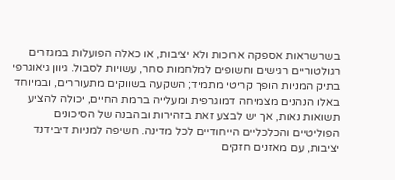בשרשראות אספקה ארוכות ולא יציבות, או כאלה הפועלות במגזרים רגולטוריים רגישים וחשופים למלחמות סחר, עשויות לסבול. גיוון גיאוגרפי בתיק המניות הופך קריטי מתמיד; השקעה בשווקים מתעוררים, ובמיוחד באלו הנהנים מצמיחה דמוגרפית ומעלייה ברמת החיים, יכולה להציע תשואות נאות, אך יש לבצע זאת בזהירות ובהבנה של הסיכונים הפוליטיים והכלכליים הייחודיים לכל מדינה. חשיפה למניות דיבידנד יציבות, עם מאזנים חזקים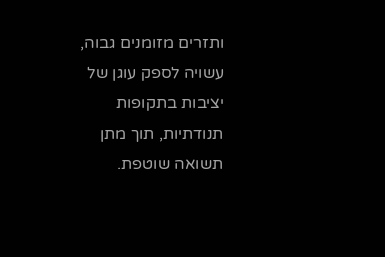ותזרים מזומנים גבוה, עשויה לספק עוגן של יציבות בתקופות תנודתיות, תוך מתן תשואה שוטפת.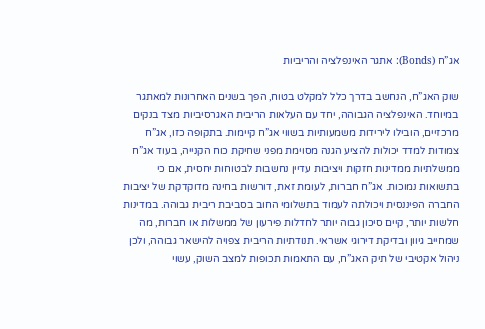אג”ח (Bonds): אתגר האינפלציה והריביות

שוק האג”ח, הנחשב בדרך כלל למקלט בטוח, הפך בשנים האחרונות למאתגר במיוחד. האינפלציה הגבוהה, יחד עם העלאות הריבית האגרסיביות מצד בנקים מרכזיים, הובילו לירידות משמעותיות בשווי אג”ח קיימות. בתקופה כזו, אג”ח צמודות למדד יכולות להציע הגנה מסוימת מפני שחיקת כוח הקנייה, בעוד אג”ח ממשלתיות ממדינות חזקות ויציבות עדיין נחשבות לבטוחות יחסית, אם כי בתשואות נמוכות. אג”ח חברות, לעומת זאת, דורשות בחינה מדוקדקת של יציבות החברה הפיננסית ויכולתה לעמוד בתשלומי החוב בסביבת ריבית גבוהה. במדינות חלשות יותר, קיים סיכון גבוה יותר לחדלות פירעון של ממשלות או חברות, מה שמחייב גיוון ובדיקת דירוגי אשראי. תנודתיות הריבית צפויה להישאר גבוהה, ולכן ניהול אקטיבי של תיק האג”ח, עם התאמות תכופות למצב השוק, עשוי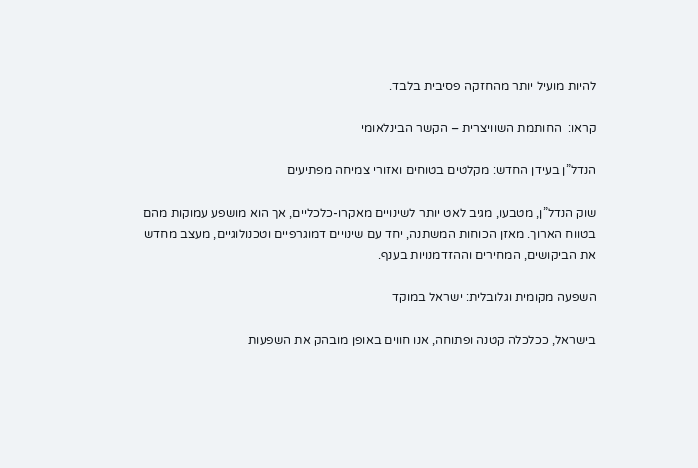להיות מועיל יותר מהחזקה פסיבית בלבד.

קראו:  החותמת השוויצרית – הקשר הבינלאומי

הנדל”ן בעידן החדש: מקלטים בטוחים ואזורי צמיחה מפתיעים

שוק הנדל”ן, מטבעו, מגיב לאט יותר לשינויים מאקרו-כלכליים, אך הוא מושפע עמוקות מהם בטווח הארוך. מאזן הכוחות המשתנה, יחד עם שינויים דמוגרפיים וטכנולוגיים, מעצב מחדש את הביקושים, המחירים וההזדמנויות בענף.

השפעה מקומית וגלובלית: ישראל במוקד

בישראל, ככלכלה קטנה ופתוחה, אנו חווים באופן מובהק את השפעות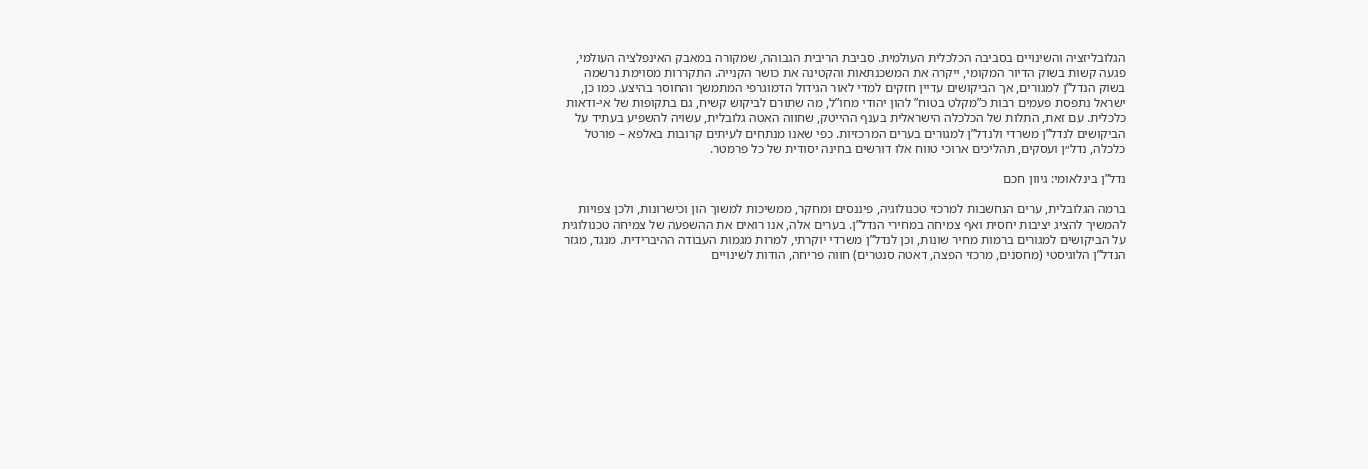הגלובליזציה והשינויים בסביבה הכלכלית העולמית. סביבת הריבית הגבוהה, שמקורה במאבק האינפלציה העולמי, פגעה קשות בשוק הדיור המקומי, ייקרה את המשכנתאות והקטינה את כושר הקנייה. התקררות מסוימת נרשמה בשוק הנדל”ן למגורים, אך הביקושים עדיין חזקים למדי לאור הגידול הדמוגרפי המתמשך והחוסר בהיצע. כמו כן, ישראל נתפסת פעמים רבות כ”מקלט בטוח” להון יהודי מחו”ל, מה שתורם לביקוש קשיח, גם בתקופות של אי-ודאות כלכלית. עם זאת, התלות של הכלכלה הישראלית בענף ההייטק, שחווה האטה גלובלית, עשויה להשפיע בעתיד על הביקושים לנדל”ן משרדי ולנדל”ן למגורים בערים המרכזיות. כפי שאנו מנתחים לעיתים קרובות באלפא – פורטל כלכלה, נדל״ן ועסקים, תהליכים ארוכי טווח אלו דורשים בחינה יסודית של כל פרמטר.

נדל”ן בינלאומי: גיוון חכם

ברמה הגלובלית, ערים הנחשבות למרכזי טכנולוגיה, פיננסים ומחקר, ממשיכות למשוך הון וכישרונות, ולכן צפויות להמשיך להציג יציבות יחסית ואף צמיחה במחירי הנדל”ן. בערים אלה, אנו רואים את ההשפעה של צמיחה טכנולוגית על הביקושים למגורים ברמות מחיר שונות, וכן לנדל”ן משרדי יוקרתי, למרות מגמות העבודה ההיברידית. מנגד, מגזר הנדל”ן הלוגיסטי (מחסנים, מרכזי הפצה, דאטה סנטרים) חווה פריחה, הודות לשינויים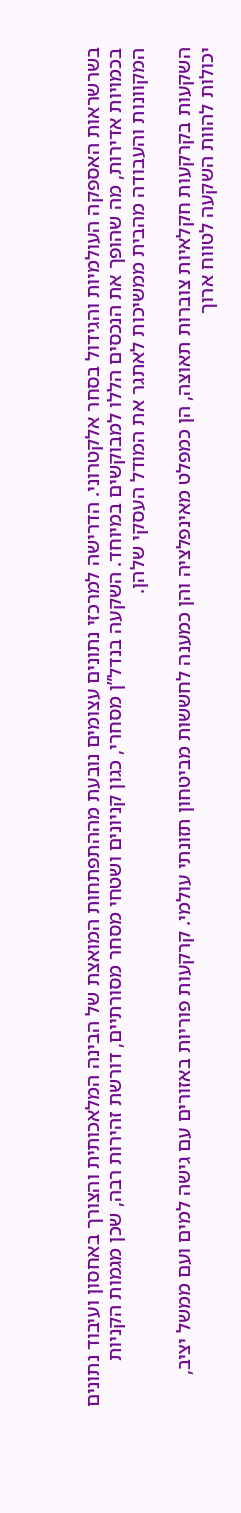בשרשראות האספקה העולמיות והגידול בסחר אלקטרוני. הדרישה למרכזי נתונים עצומים נובעת מההתפתחות המואצת של הבינה המלאכותית והצורך באחסון ועיבוד נתונים בכמויות אדירות, מה שהופך את הנכסים הללו למבוקשים במיוחד. השקעה בנדל”ן מסחרי, כגון קניונים ושטחי מסחר מסורתיים, דורשת זהירות רבה, שכן מגמות הקניות המקוונות והעבודה מהבית ממשיכות לאתגר את המודל העסקי שלהן.

השקעות בקרקעות חקלאיות צוברות תאוצה, הן כמפלט מאינפלציה והן כמענה לחששות מביטחון תזונתי עולמי. קרקעות פוריות באזורים עם גישה למים ועם ממשל יציב, יכולות להוות השקעה לטווח ארוך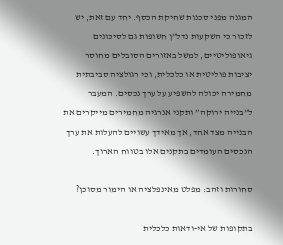המגנה מפני סכנות שחיקת הכסף. יחד עם זאת, יש לזכור כי השקעות נדל”ן חשופות גם לסיכונים גיאופוליטיים, למשל באזורים הסובלים מחוסר יציבות פוליטית או כלכלית, וכי רגולציה סביבתית מחמירה יכולה להשפיע על ערך נכסים. המעבר ל”בנייה ירוקה” ותקני אנרגיה מחמירים מייקרים את הבנייה מצד אחד, אך מאידך עשויים להעלות את ערך הנכסים העומדים בתקנים אלו בטווח הארוך.

סחורות וזהב: מפלט מאינפלציה או הימור מסוכן?

בתקופות של אי-ודאות כלכלית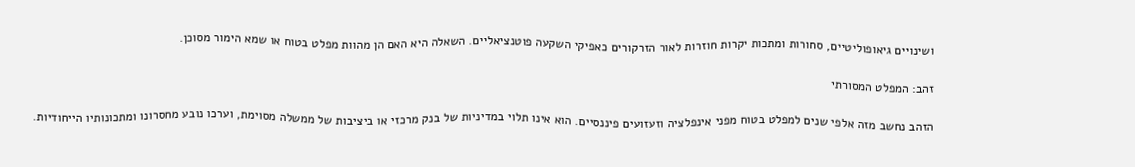ושינויים גיאופוליטיים, סחורות ומתכות יקרות חוזרות לאור הזרקורים כאפיקי השקעה פוטנציאליים. השאלה היא האם הן מהוות מפלט בטוח או שמא הימור מסוכן.

זהב: המפלט המסורתי

הזהב נחשב מזה אלפי שנים למפלט בטוח מפני אינפלציה וזעזועים פיננסיים. הוא אינו תלוי במדיניות של בנק מרכזי או ביציבות של ממשלה מסוימת, וערכו נובע מחסרונו ומתכונותיו הייחודיות.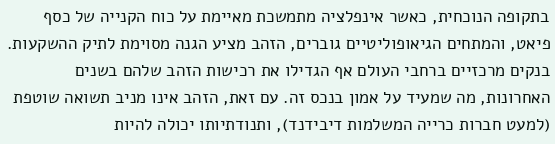בתקופה הנוכחית, כאשר אינפלציה מתמשכת מאיימת על כוח הקנייה של כסף פיאט, והמתחים הגיאופוליטיים גוברים, הזהב מציע הגנה מסוימת לתיק ההשקעות. בנקים מרכזיים ברחבי העולם אף הגדילו את רכישות הזהב שלהם בשנים האחרונות, מה שמעיד על אמון בנכס זה. עם זאת, הזהב אינו מניב תשואה שוטפת (למעט חברות כרייה המשלמות דיבידנד), ותנודתיותו יכולה להיות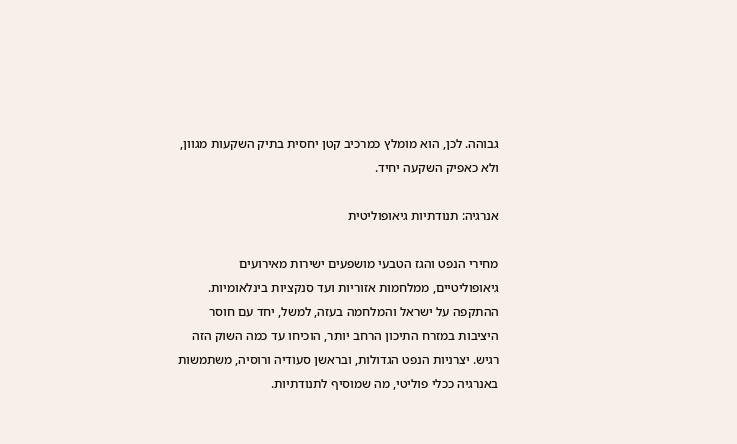גבוהה. לכן, הוא מומלץ כמרכיב קטן יחסית בתיק השקעות מגוון, ולא כאפיק השקעה יחיד.

אנרגיה: תנודתיות גיאופוליטית

מחירי הנפט והגז הטבעי מושפעים ישירות מאירועים גיאופוליטיים, ממלחמות אזוריות ועד סנקציות בינלאומיות. ההתקפה על ישראל והמלחמה בעזה, למשל, יחד עם חוסר היציבות במזרח התיכון הרחב יותר, הוכיחו עד כמה השוק הזה רגיש. יצרניות הנפט הגדולות, ובראשן סעודיה ורוסיה, משתמשות באנרגיה ככלי פוליטי, מה שמוסיף לתנודתיות.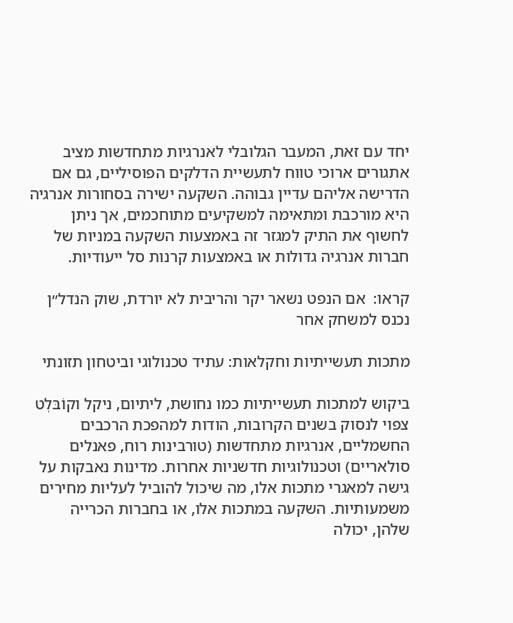יחד עם זאת, המעבר הגלובלי לאנרגיות מתחדשות מציב אתגורים ארוכי טווח לתעשיית הדלקים הפוסיליים, גם אם הדרישה אליהם עדיין גבוהה. השקעה ישירה בסחורות אנרגיה היא מורכבת ומתאימה למשקיעים מתוחכמים, אך ניתן לחשוף את התיק למגזר זה באמצעות השקעה במניות של חברות אנרגיה גדולות או באמצעות קרנות סל ייעודיות.

קראו:  אם הנפט נשאר יקר והריבית לא יורדת, שוק הנדל״ן נכנס למשחק אחר

מתכות תעשייתיות וחקלאות: עתיד טכנולוגי וביטחון תזונתי

ביקוש למתכות תעשייתיות כמו נחושת, ליתיום, ניקל וקוֹבּלְט צפוי לנסוק בשנים הקרובות, הודות למהפכת הרכבים החשמליים, אנרגיות מתחדשות (טורבינות רוח, פאנלים סולאריים) וטכנולוגיות חדשניות אחרות. מדינות נאבקות על גישה למאגרי מתכות אלו, מה שיכול להוביל לעליות מחירים משמעותיות. השקעה במתכות אלו, או בחברות הכרייה שלהן, יכולה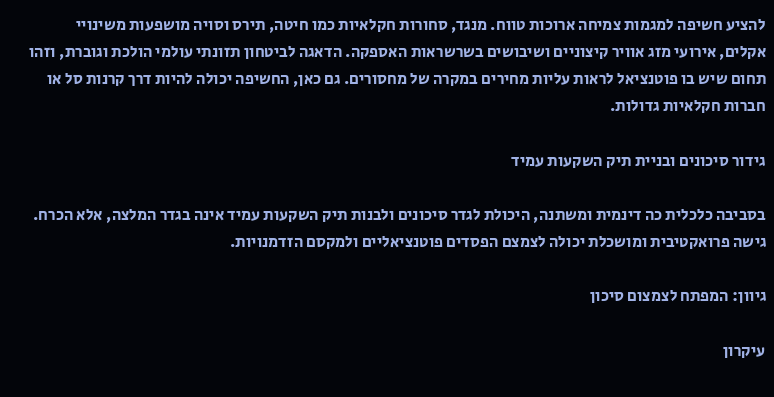להציע חשיפה למגמות צמיחה ארוכות טווח. מנגד, סחורות חקלאיות כמו חיטה, תירס וסויה מושפעות משינויי אקלים, אירועי מזג אוויר קיצוניים ושיבושים בשרשראות האספקה. הדאגה לביטחון תזונתי עולמי הולכת וגוברת, וזהו תחום שיש בו פוטנציאל לראות עליות מחירים במקרה של מחסורים. גם כאן, החשיפה יכולה להיות דרך קרנות סל או חברות חקלאיות גדולות.

גידור סיכונים ובניית תיק השקעות עמיד

בסביבה כלכלית כה דינמית ומשתנה, היכולת לגדר סיכונים ולבנות תיק השקעות עמיד אינה בגדר המלצה, אלא הכרח. גישה פרואקטיבית ומושכלת יכולה לצמצם הפסדים פוטנציאליים ולמקסם הזדמנויות.

גיוון: המפתח לצמצום סיכון

עיקרון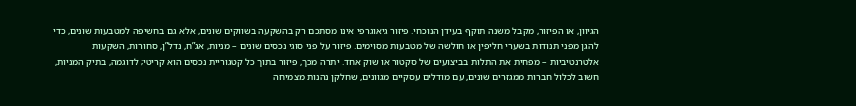הגיוון, או הפיזור, מקבל משנה תוקף בעידן הנוכחי. פיזור גיאוגרפי אינו מסתכם רק בהשקעה בשווקים שונים, אלא גם בחשיפה למטבעות שונים, כדי להגן מפני תנודות בשערי חליפין או חולשה של מטבעות מסוימים. פיזור על פני סוגי נכסים שונים – מניות, אג”ח, נדל”ן, סחורות, השקעות אלטרנטיביות – מפחית את התלות בביצועים של סקטור או שוק אחד. יתרה מכך, פיזור בתוך כל קטגוריית נכסים הוא קריטי; לדוגמה, בתיק המניות, חשוב לכלול חברות ממגזרים שונים, עם מודלים עסקיים מגוונים, שחלקן נהנות מצמיחה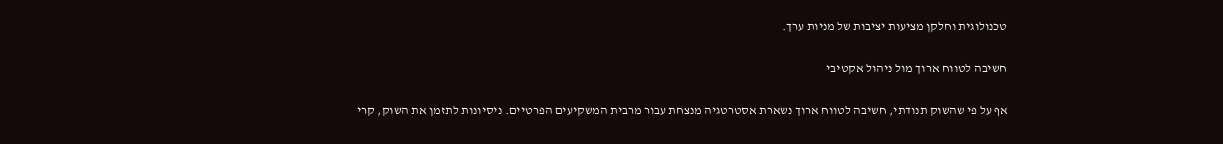טכנולוגית וחלקן מציעות יציבות של מניות ערך.

חשיבה לטווח ארוך מול ניהול אקטיבי

אף על פי שהשוק תנודתי, חשיבה לטווח ארוך נשארת אסטרטגיה מנצחת עבור מרבית המשקיעים הפרטיים. ניסיונות לתזמן את השוק, קרי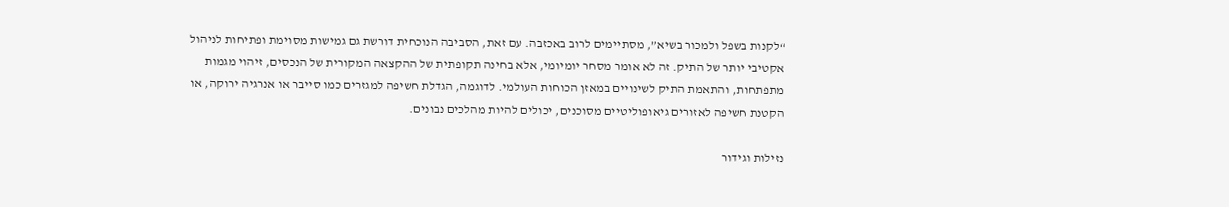“לקנות בשפל ולמכור בשיא”, מסתיימים לרוב באכזבה. עם זאת, הסביבה הנוכחית דורשת גם גמישות מסוימת ופתיחות לניהול אקטיבי יותר של התיק. זה לא אומר מסחר יומיומי, אלא בחינה תקופתית של ההקצאה המקורית של הנכסים, זיהוי מגמות מתפתחות, והתאמת התיק לשינויים במאזן הכוחות העולמי. לדוגמה, הגדלת חשיפה למגזרים כמו סייבר או אנרגיה ירוקה, או הקטנת חשיפה לאזורים גיאופוליטיים מסוכנים, יכולים להיות מהלכים נבונים.

נזילות וגידור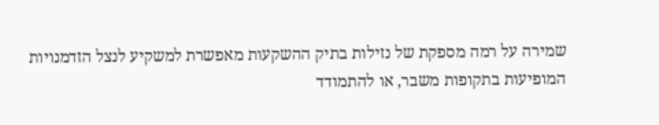שמירה על רמה מספקת של נזילות בתיק ההשקעות מאפשרת למשקיע לנצל הזדמנויות המופיעות בתקופות משבר, או להתמודד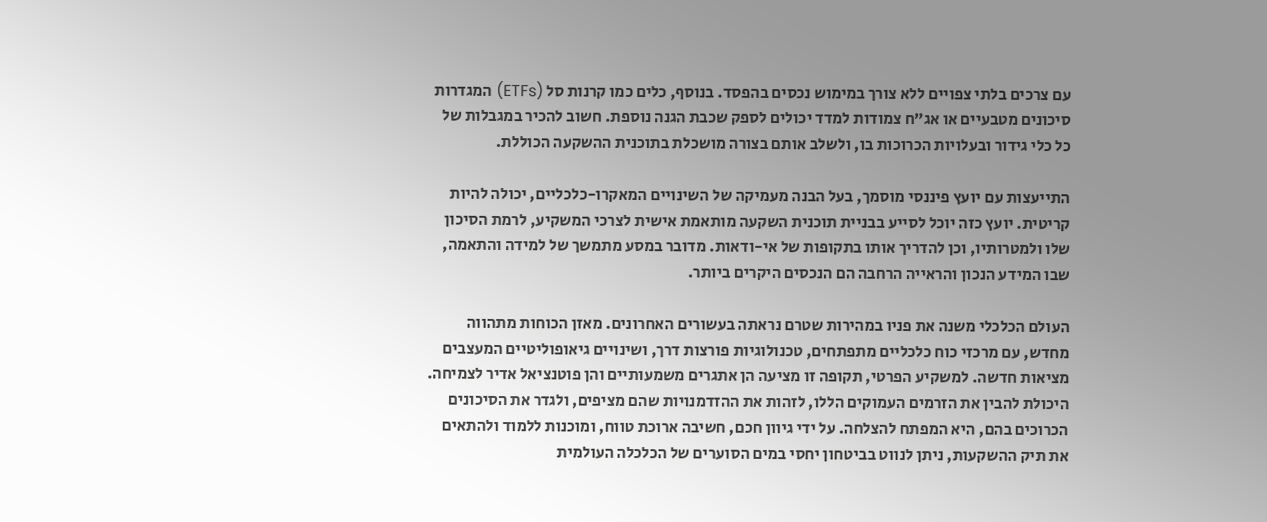עם צרכים בלתי צפויים ללא צורך במימוש נכסים בהפסד. בנוסף, כלים כמו קרנות סל (ETFs) המגדרות סיכונים מטבעיים או אג”ח צמודות למדד יכולים לספק שכבת הגנה נוספת. חשוב להכיר במגבלות של כל כלי גידור ובעלויות הכרוכות בו, ולשלב אותם בצורה מושכלת בתוכנית ההשקעה הכוללת.

התייעצות עם יועץ פיננסי מוסמך, בעל הבנה מעמיקה של השינויים המאקרו-כלכליים, יכולה להיות קריטית. יועץ כזה יוכל לסייע בבניית תוכנית השקעה מותאמת אישית לצרכי המשקיע, לרמת הסיכון שלו ולמטרותיו, וכן להדריך אותו בתקופות של אי-ודאות. מדובר במסע מתמשך של למידה והתאמה, שבו המידע הנכון והראייה הרחבה הם הנכסים היקרים ביותר.

העולם הכלכלי משנה את פניו במהירות שטרם נראתה בעשורים האחרונים. מאזן הכוחות מתהווה מחדש, עם מרכזי כוח כלכליים מתפתחים, טכנולוגיות פורצות דרך, ושינויים גיאופוליטיים המעצבים מציאות חדשה. למשקיע הפרטי, תקופה זו מציעה הן אתגרים משמעותיים והן פוטנציאל אדיר לצמיחה. היכולת להבין את הזרמים העמוקים הללו, לזהות את ההזדמנויות שהם מציפים, ולגדר את הסיכונים הכרוכים בהם, היא המפתח להצלחה. על ידי גיוון חכם, חשיבה ארוכת טווח, ומוכנות ללמוד ולהתאים את תיק ההשקעות, ניתן לנווט בביטחון יחסי במים הסוערים של הכלכלה העולמית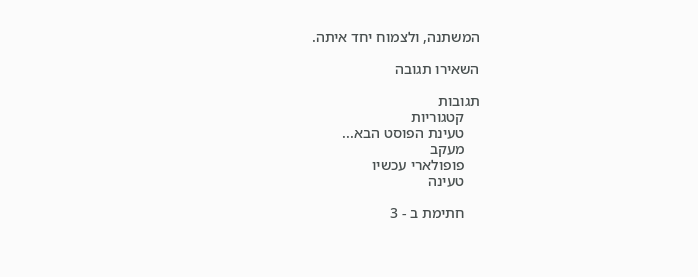המשתנה, ולצמוח יחד איתה.

השאירו תגובה

תגובות
    קטגוריות
    טעינת הפוסט הבא...
    מעקב
    פופולארי עכשיו
    טעינה

    חתימת ב - 3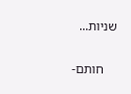שניות...

    חותם-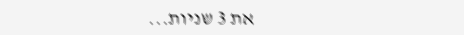את 3 שניות...